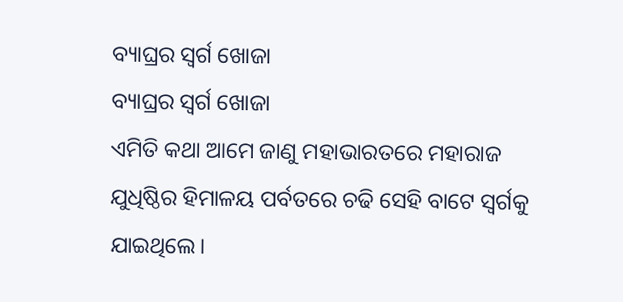ବ୍ୟାଘ୍ରର ସ୍ୱର୍ଗ ଖୋଜା
ବ୍ୟାଘ୍ରର ସ୍ୱର୍ଗ ଖୋଜା
ଏମିତି କଥା ଆମେ ଜାଣୁ ମହାଭାରତରେ ମହାରାଜ ଯୁଧିଷ୍ଠିର ହିମାଳୟ ପର୍ବତରେ ଚଢି ସେହି ବାଟେ ସ୍ୱର୍ଗକୁ ଯାଇଥିଲେ।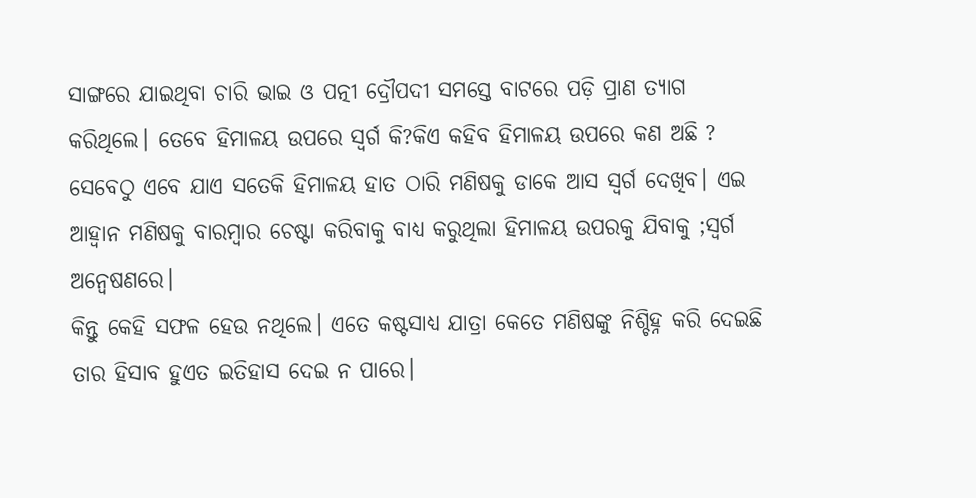ସାଙ୍ଗରେ ଯାଇଥିବା ଚାରି ଭାଇ ଓ ପତ୍ନୀ ଦ୍ରୌପଦୀ ସମସ୍ତେ ବାଟରେ ପଡ଼ି ପ୍ରାଣ ତ୍ୟାଗ କରିଥିଲେ। ତେବେ ହିମାଳୟ ଉପରେ ସ୍ୱର୍ଗ କି?କିଏ କହିବ ହିମାଳୟ ଉପରେ କଣ ଅଛି ?
ସେବେଠୁ ଏବେ ଯାଏ ସତେକି ହିମାଳୟ ହାତ ଠାରି ମଣିଷକୁ ଡାକେ ଆସ ସ୍ୱର୍ଗ ଦେଖିବ। ଏଇ ଆହ୍ୱାନ ମଣିଷକୁ ବାରମ୍ବାର ଚେଷ୍ଟା କରିବାକୁ ବାଧ୍ୟ କରୁଥିଲା ହିମାଳୟ ଉପରକୁ ଯିବାକୁ ;ସ୍ୱର୍ଗ ଅନ୍ୱେଷଣରେ।
କିନ୍ତୁ କେହି ସଫଳ ହେଉ ନଥିଲେ। ଏତେ କଷ୍ଟସାଧ୍ୟ ଯାତ୍ରା କେତେ ମଣିଷଙ୍କୁ ନିଶ୍ଚିହ୍ନ କରି ଦେଇଛି ତାର ହିସାବ ହୁଏତ ଇତିହାସ ଦେଇ ନ ପାରେ।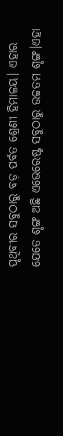ପୃଥିବୀର ସବୁଠାରୁ ବଡ଼ ପର୍ବତ ଶ୍ରେଣୀ ହିମାଳୟ। ଏହାର ଯେତେ ଶୃଙ୍ଗ ଅଛି ଏଭେରେଷ୍ଟ ସବୁଠାରୁ ଉଚ୍ଚତମ ଶୃଙ୍ଗ।ଏହା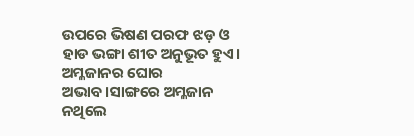ଉପରେ ଭିଷଣ ପରଫ ଝଡ଼ ଓ ହାଡ ଭଙ୍ଗା ଶୀତ ଅନୁଭୂତ ହୁଏ। ଅମ୍ଳଜାନର ଘୋର ଅଭାବ।ସାଙ୍ଗରେ ଅମ୍ଳଜାନ ନଥିଲେ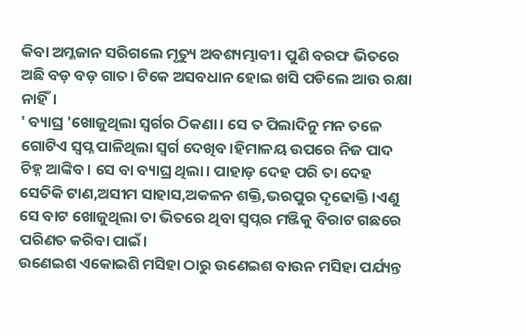କିବା ଅମ୍ଳଜାନ ସରିଗଲେ ମୃତ୍ୟୁ ଅଵଶ୍ୟମ୍ଭାବୀ। ପୁଣି ବରଫ ଭିତରେ ଅଛି ବଡ଼ ବଡ଼ ଗାତ। ଟିକେ ଅସବଧାନ ହୋଇ ଖସି ପଡିଲେ ଆଉ ରକ୍ଷା ନାହିଁ।
' ବ୍ୟାଘ୍ର 'ଖୋଜୁଥିଲା ସ୍ୱର୍ଗର ଠିକଣା। ସେ ତ ପିଲାଦିନୁ ମନ ତଳେ ଗୋଟିଏ ସ୍ବପ୍ନ ପାଳିଥିଲା ସ୍ୱର୍ଗ ଦେଖିବ।ହିମାଳୟ ଉପରେ ନିଜ ପାଦ ଚିହ୍ନ ଆଙ୍କିବ। ସେ ବା ବ୍ୟାଘ୍ର ଥିଲା। ପାହାଡ଼ ଦେହ ପରି ତା ଦେହ ସେତିକି ଟାଣ,ଅସୀମ ସାହାସ,ଅକଳନ ଶକ୍ତି,ଭରପୁର ଦୃଢୋକ୍ତି।ଏଣୁ ସେ ବାଟ ଖୋଜୁଥିଲା ତା ଭିତରେ ଥିବା ସ୍ୱପ୍ନର ମଞ୍ଜିକୁ ବିରାଟ ଗଛରେ ପରିଣତ କରିବା ପାଇଁ।
ଉଣେଇଶ ଏକୋଇଶି ମସିହା ଠାରୁ ଉଣେଇଶ ବାଉନ ମସିହା ପର୍ଯ୍ୟନ୍ତ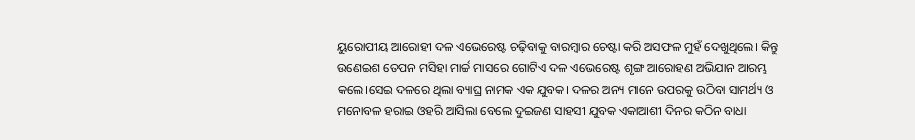ୟୁରୋପୀୟ ଆରୋହୀ ଦଳ ଏଭେରେଷ୍ଟ ଚଢ଼ିବାକୁ ବାରମ୍ବାର ଚେଷ୍ଟା କରି ଅସଫଳ ମୁହଁ ଦେଖୁଥିଲେ। କିନ୍ତୁ ଉଣେଇଶ ତେପନ ମସିହା ମାର୍ଚ୍ଚ ମାସରେ ଗୋଟିଏ ଦଳ ଏଭେରେଷ୍ଟ ଶୃଙ୍ଗ ଆରୋହଣ ଅଭିଯାନ ଆରମ୍ଭ କଲେ।ସେଇ ଦଳରେ ଥିଲା ବ୍ୟାଘ୍ର ନାମକ ଏକ ଯୁବକ। ଦଳର ଅନ୍ୟ ମାନେ ଉପରକୁ ଉଠିବା ସାମର୍ଥ୍ୟ ଓ ମନୋବଳ ହରାଇ ଓହରି ଆସିଲା ବେଲେ ଦୁଇଜଣ ସାହସୀ ଯୁବକ ଏକାଆଶୀ ଦିନର କଠିନ ବାଧା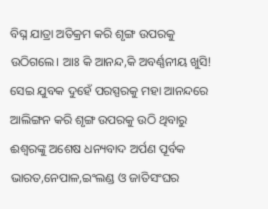ବିଘ୍ନ ଯାତ୍ରା ଅତିକ୍ରମ କରି ଶୃଙ୍ଗ ଉପରକୁ ଉଠିଗଲେ। ଆଃ କି ଆନନ୍ଦ,କି ଅବର୍ଣ୍ଣନୀୟ ଖୁସି! ସେଇ ଯୁବକ ଦୁହେଁ ପରସ୍ପରକୁ ମହା ଆନନ୍ଦରେ ଆଲିଙ୍ଗନ କରି ଶୃଙ୍ଗ ଉପରକୁ ଉଠି ଥିବାରୁ ଈଶ୍ୱରଙ୍କୁ ଅଶେଷ ଧନ୍ୟବାଦ ଅର୍ପଣ ପୂର୍ବକ ଭାରତ,ନେପାଳ,ଇଂଲଣ୍ଡ ଓ ଜାତିସଂଘର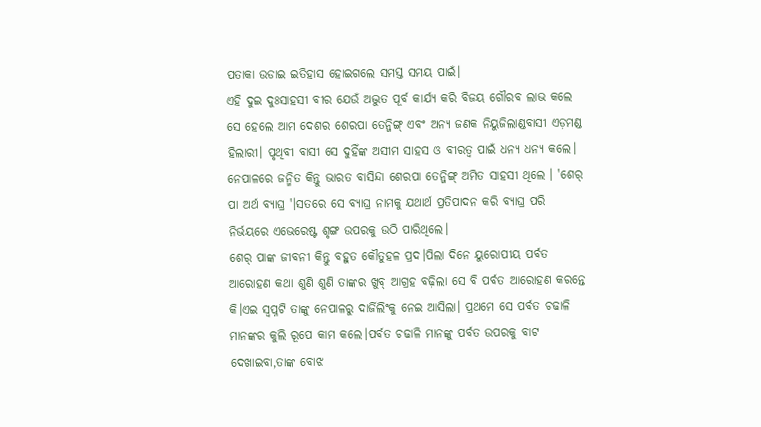ପତାକା ଉଡାଇ ଇତିହାସ ହୋଇଗଲେ ସମସ୍ତ ସମୟ ପାଇଁ।
ଏହି ଦୁଇ ଦୁଃସାହସୀ ବୀର ଯେଉଁ ଅଦ୍ଭୁତ ପୂର୍ବ କାର୍ଯ୍ୟ କରି ବିଜୟ ଗୌରବ ଲାଭ କଲେ ସେ ହେଲେ ଆମ ଦେଶର ଶେରପା ତେନ୍ଜିଙ୍ଗ୍ ଏବଂ ଅନ୍ୟ ଜଣକ ନିୟୁଜିଲାଣ୍ଡବାସୀ ଏଡ଼ମଣ୍ଡ ହିଲାରୀ। ପୃଥିବୀ ବାସୀ ସେ ଦୁହିଁଙ୍କ ଅସୀମ ସାହସ ଓ ବୀରତ୍ୱ ପାଇଁ ଧନ୍ୟ ଧନ୍ୟ କଲେ।
ନେପାଳରେ ଜନ୍ମିତ କିନ୍ତୁ ଭାରତ ବାସିନ୍ଦା ଶେରପା ତେନ୍ଜିଙ୍ଗ୍ ଅମିତ ସାହସୀ ଥିଲେ । 'ଶେର୍ ପା ଅର୍ଥ ବ୍ୟାଘ୍ର '।ସତରେ ସେ ବ୍ୟାଘ୍ର ନାମକୁ ଯଥାର୍ଥ ପ୍ରତିପାଦନ କରି ବ୍ୟାଘ୍ର ପରି ନିର୍ଭୟରେ ଏଭେରେଷ୍ଟ ଶୃଙ୍ଗ ଉପରକୁ ଉଠି ପାରିଥିଲେ।
ଶେର୍ ପାଙ୍କ ଜୀବନୀ କିନ୍ତୁ ବହୁତ କୌତୁହଳ ପ୍ରଦ।ପିଲା ଦିନେ ୟୁରୋପୀୟ ପର୍ବତ ଆରୋହଣ କଥା ଶୁଣି ଶୁଣି ତାଙ୍କର ଖୁବ୍ ଆଗ୍ରହ ବଢ଼ିଲା ସେ ବି ପର୍ବତ ଆରୋହଣ କରନ୍ତେ କି।ଏଇ ସ୍ବପ୍ନଟି ତାଙ୍କୁ ନେପାଳରୁ ଦାର୍ଜିଲିଂକୁ ନେଇ ଆସିଲା। ପ୍ରଥମେ ସେ ପର୍ବତ ଚଢାଳି ମାନଙ୍କର କୁଲି ରୂପେ କାମ କଲେ।ପର୍ବତ ଚଢାଳି ମାନଙ୍କୁ ପର୍ବତ ଉପରକୁ ବାଟ ଦେଖାଇବା,ତାଙ୍କ ବୋଝ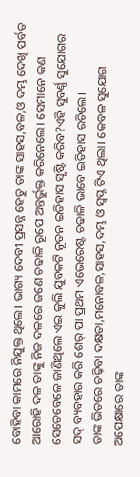ବୋହିବା କାମରେ ନିଯୁକ୍ତ ଥିଲେ। ଭାଗ୍ୟ ଦେବୀ ପ୍ରସନ୍ନ ହେତୁ ତାଙ୍କ ସାହସ,ବଳ,ଓ ଦମ୍ଭ ଦେଖି ପର୍ବତ ଆରୋହି ଦଳ ତାଙ୍କୁ ନିଜ ଦଳରେ ଜଣେ ଚଢାଳି ରୂପେ ଅନ୍ତର୍ଭୁକ୍ତ କରିନେଲେ। ସେମାନେ କଣ ସେତେବେଳେ ଜାଣିଥିଲେ ଏଇ କୁଲି ଯୁବକଟି ନୂତନ ଇତିହାସ ସୃଷ୍ଟି କରିବ?ଏହି ସୁବର୍ଣ୍ଣ ସୁଯୋଗର ସଦ୍ ବ୍ୟବହାର କରି ଶେର୍ ପା ପ୍ରଥମ ଏଭେରେଷ୍ଟ ଚଢାଳି ଭାବେ ଇତିହାସ ରଚିଲେ।
ତାଙ୍କ ଭିତରେ ଚଢ଼ିବା ଦକ୍ଷତା,ମନୋବଳ,ସାହସ,ଦମ୍ଭ ଓ ସ୍ବପ୍ନ ଟିଏ ଥିଲା। କେବଳ ସୁଯୋଗ ଅପେକ୍ଷାରେ ତାଙ୍କ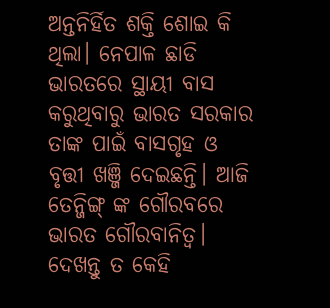ଅନ୍ତନିର୍ହିତ ଶକ୍ତି ଶୋଇ କି ଥିଲା। ନେପାଳ ଛାଡି ଭାରତରେ ସ୍ଥାୟୀ ବାସ କରୁଥିବାରୁ ଭାରତ ସରକାର ତାଙ୍କ ପାଇଁ ବାସଗୃହ ଓ ବୃତ୍ତୀ ଖଞ୍ଜି ଦେଇଛନ୍ତି। ଆଜି ତେନ୍ଜିଙ୍ଗ୍ ଙ୍କ ଗୌରବରେ ଭାରତ ଗୌରବାନିତ୍ୱ।
ଦେଖନ୍ତୁ ତ କେହି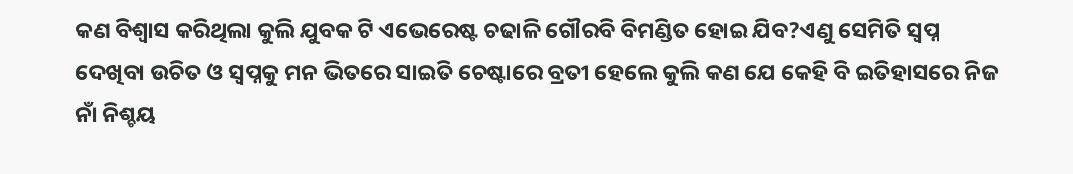କଣ ବିଶ୍ୱାସ କରିଥିଲା କୁଲି ଯୁବକ ଟି ଏଭେରେଷ୍ଟ ଚଢାଳି ଗୌରବି ବିମଣ୍ଡିତ ହୋଇ ଯିବ?ଏଣୁ ସେମିତି ସ୍ୱପ୍ନ ଦେଖିବା ଉଚିତ ଓ ସ୍ବପ୍ନକୁ ମନ ଭିତରେ ସାଇତି ଚେଷ୍ଟାରେ ବ୍ରତୀ ହେଲେ କୁଲି କଣ ଯେ କେହି ବି ଇତିହାସରେ ନିଜ ନାଁ ନିଶ୍ଚୟ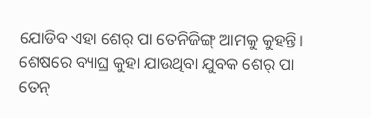ଯୋଡିବ ଏହା ଶେର୍ ପା ତେନିଜିଙ୍ଗ୍ ଆମକୁ କୁହନ୍ତି।
ଶେଷରେ ବ୍ୟାଘ୍ର କୁହା ଯାଉଥିବା ଯୁବକ ଶେର୍ ପା ତେନ୍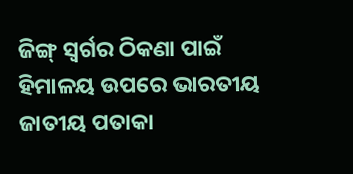ଜିଙ୍ଗ୍ ସ୍ୱର୍ଗର ଠିକଣା ପାଇଁ ହିମାଳୟ ଉପରେ ଭାରତୀୟ ଜାତୀୟ ପତାକା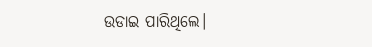ଉଡାଇ ପାରିଥିଲେ।